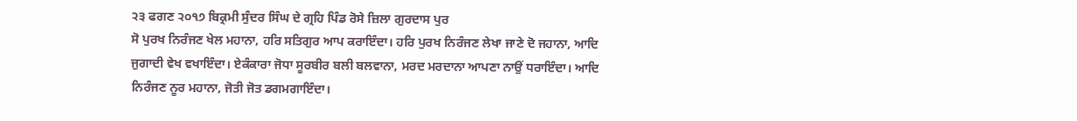੨੩ ਫਗਣ ੨੦੧੭ ਬਿਕ੍ਰਮੀ ਸੁੰਦਰ ਸਿੰਘ ਦੇ ਗ੍ਰਹਿ ਪਿੰਡ ਰੋਸੇ ਜ਼ਿਲਾ ਗੁਰਦਾਸ ਪੁਰ
ਸੋ ਪੁਰਖ ਨਿਰੰਜਣ ਖੇਲ ਮਹਾਨਾ, ਹਰਿ ਸਤਿਗੁਰ ਆਪ ਕਰਾਇੰਦਾ। ਹਰਿ ਪੁਰਖ ਨਿਰੰਜਣ ਲੇਖਾ ਜਾਣੇ ਦੋ ਜਹਾਨਾ, ਆਦਿ ਜੁਗਾਦੀ ਵੇਖ ਵਖਾਇੰਦਾ। ਏਕੰਕਾਰਾ ਜੋਧਾ ਸੂਰਬੀਰ ਬਲੀ ਬਲਵਾਨਾ, ਮਰਦ ਮਰਦਾਨਾ ਆਪਣਾ ਨਾਉਂ ਧਰਾਇੰਦਾ। ਆਦਿ ਨਿਰੰਜਣ ਨੂਰ ਮਹਾਨਾ, ਜੋਤੀ ਜੋਤ ਡਗਮਗਾਇੰਦਾ।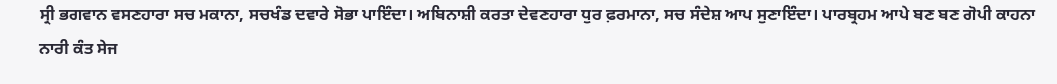ਸ੍ਰੀ ਭਗਵਾਨ ਵਸਣਹਾਰਾ ਸਚ ਮਕਾਨਾ, ਸਚਖੰਡ ਦਵਾਰੇ ਸੋਭਾ ਪਾਇੰਦਾ। ਅਬਿਨਾਸ਼ੀ ਕਰਤਾ ਦੇਵਣਹਾਰਾ ਧੁਰ ਫ਼ਰਮਾਨਾ, ਸਚ ਸੰਦੇਸ਼ ਆਪ ਸੁਣਾਇੰਦਾ। ਪਾਰਬ੍ਰਹਮ ਆਪੇ ਬਣ ਬਣ ਗੋਪੀ ਕਾਹਨਾ ਨਾਰੀ ਕੰਤ ਸੇਜ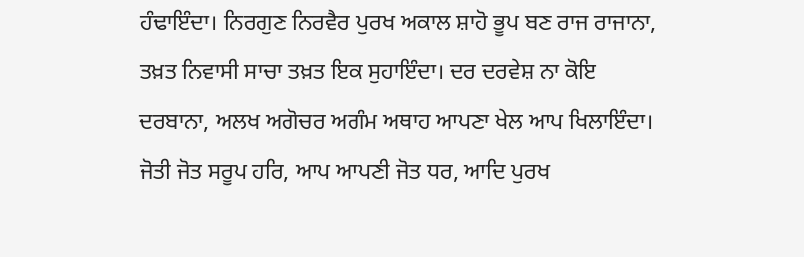ਹੰਢਾਇੰਦਾ। ਨਿਰਗੁਣ ਨਿਰਵੈਰ ਪੁਰਖ ਅਕਾਲ ਸ਼ਾਹੋ ਭੂਪ ਬਣ ਰਾਜ ਰਾਜਾਨਾ, ਤਖ਼ਤ ਨਿਵਾਸੀ ਸਾਚਾ ਤਖ਼ਤ ਇਕ ਸੁਹਾਇੰਦਾ। ਦਰ ਦਰਵੇਸ਼ ਨਾ ਕੋਇ ਦਰਬਾਨਾ, ਅਲਖ ਅਗੋਚਰ ਅਗੰਮ ਅਥਾਹ ਆਪਣਾ ਖੇਲ ਆਪ ਖਿਲਾਇੰਦਾ। ਜੋਤੀ ਜੋਤ ਸਰੂਪ ਹਰਿ, ਆਪ ਆਪਣੀ ਜੋਤ ਧਰ, ਆਦਿ ਪੁਰਖ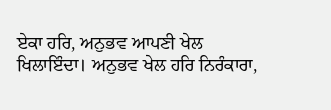ਏਕਾ ਹਰਿ, ਅਨੁਭਵ ਆਪਣੀ ਖੇਲ ਖਿਲਾਇੰਦਾ। ਅਨੁਭਵ ਖੇਲ ਹਰਿ ਨਿਰੰਕਾਰਾ,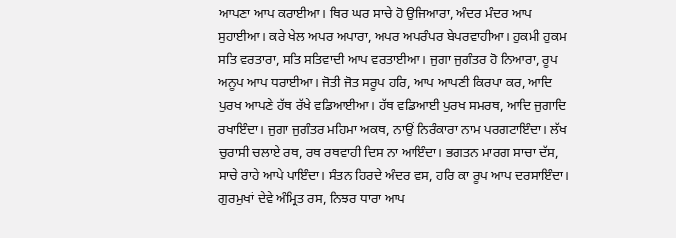ਆਪਣਾ ਆਪ ਕਰਾਈਆ। ਥਿਰ ਘਰ ਸਾਚੇ ਹੋ ਉਜਿਆਰਾ, ਅੰਦਰ ਮੰਦਰ ਆਪ ਸੁਹਾਈਆ। ਕਰੇ ਖੇਲ ਅਪਰ ਅਪਾਰਾ, ਅਪਰ ਅਪਰੰਪਰ ਬੇਪਰਵਾਹੀਆ। ਹੁਕਮੀ ਹੁਕਮ ਸਤਿ ਵਰਤਾਰਾ, ਸਤਿ ਸਤਿਵਾਦੀ ਆਪ ਵਰਤਾਈਆ। ਜੁਗਾ ਜੁਗੰਤਰ ਹੋ ਨਿਆਰਾ, ਰੂਪ ਅਨੂਪ ਆਪ ਧਰਾਈਆ। ਜੋਤੀ ਜੋਤ ਸਰੂਪ ਹਰਿ, ਆਪ ਆਪਣੀ ਕਿਰਪਾ ਕਰ, ਆਦਿ ਪੁਰਖ ਆਪਣੇ ਹੱਥ ਰੱਖੇ ਵਡਿਆਈਆ। ਹੱਥ ਵਡਿਆਈ ਪੁਰਖ ਸਮਰਥ, ਆਦਿ ਜੁਗਾਦਿ ਰਖਾਇੰਦਾ। ਜੁਗਾ ਜੁਗੰਤਰ ਮਹਿਮਾ ਅਕਥ, ਨਾਉਂ ਨਿਰੰਕਾਰਾ ਨਾਮ ਪਰਗਟਾਇੰਦਾ। ਲੱਖ ਚੁਰਾਸੀ ਚਲਾਏ ਰਥ, ਰਥ ਰਥਵਾਹੀ ਦਿਸ ਨਾ ਆਇੰਦਾ। ਭਗਤਨ ਮਾਰਗ ਸਾਚਾ ਦੱਸ, ਸਾਚੇ ਰਾਹੇ ਆਪੇ ਪਾਇੰਦਾ। ਸੰਤਨ ਹਿਰਦੇ ਅੰਦਰ ਵਸ, ਹਰਿ ਕਾ ਰੂਪ ਆਪ ਦਰਸਾਇੰਦਾ। ਗੁਰਮੁਖਾਂ ਦੇਵੇ ਅੰਮ੍ਰਿਤ ਰਸ, ਨਿਝਰ ਧਾਰਾ ਆਪ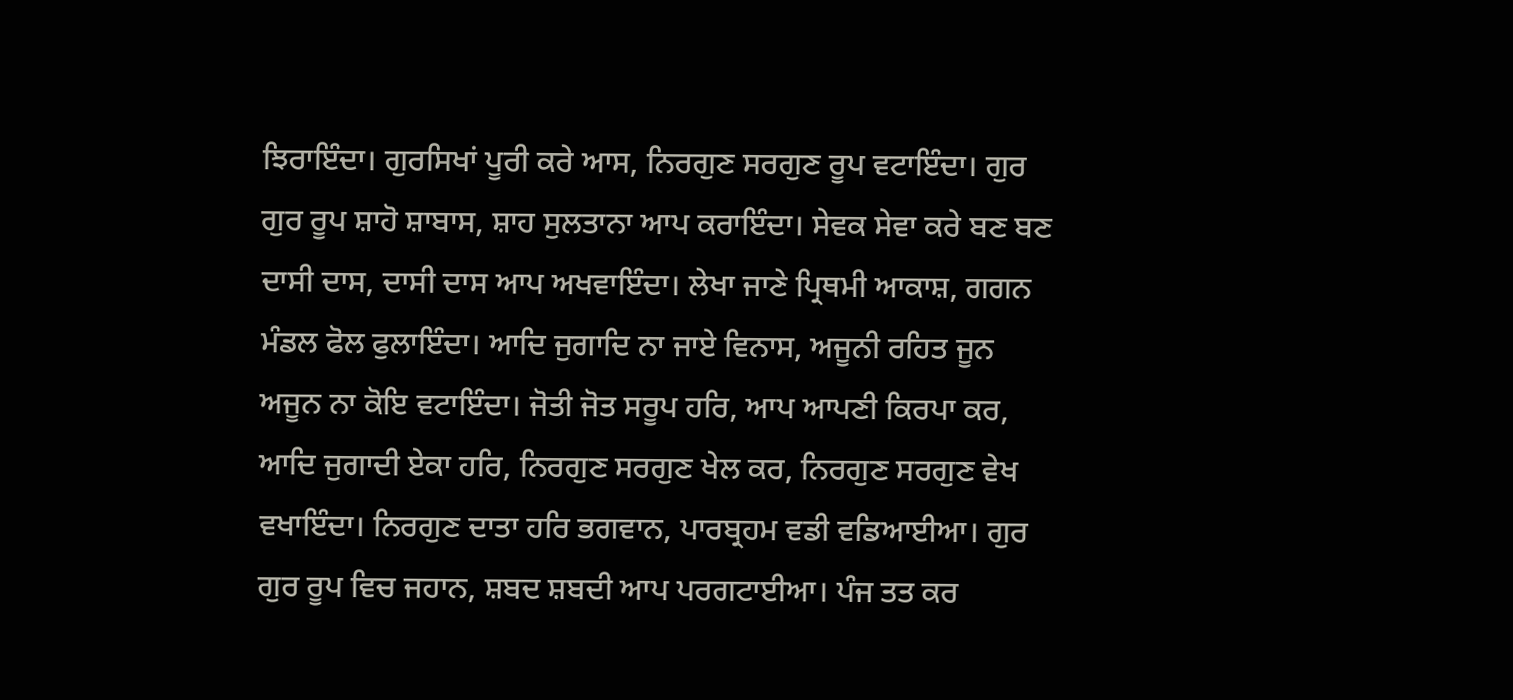ਝਿਰਾਇੰਦਾ। ਗੁਰਸਿਖਾਂ ਪੂਰੀ ਕਰੇ ਆਸ, ਨਿਰਗੁਣ ਸਰਗੁਣ ਰੂਪ ਵਟਾਇੰਦਾ। ਗੁਰ ਗੁਰ ਰੂਪ ਸ਼ਾਹੋ ਸ਼ਾਬਾਸ, ਸ਼ਾਹ ਸੁਲਤਾਨਾ ਆਪ ਕਰਾਇੰਦਾ। ਸੇਵਕ ਸੇਵਾ ਕਰੇ ਬਣ ਬਣ ਦਾਸੀ ਦਾਸ, ਦਾਸੀ ਦਾਸ ਆਪ ਅਖਵਾਇੰਦਾ। ਲੇਖਾ ਜਾਣੇ ਪ੍ਰਿਥਮੀ ਆਕਾਸ਼, ਗਗਨ ਮੰਡਲ ਫੋਲ ਫੁਲਾਇੰਦਾ। ਆਦਿ ਜੁਗਾਦਿ ਨਾ ਜਾਏ ਵਿਨਾਸ, ਅਜੂਨੀ ਰਹਿਤ ਜੂਨ ਅਜੂਨ ਨਾ ਕੋਇ ਵਟਾਇੰਦਾ। ਜੋਤੀ ਜੋਤ ਸਰੂਪ ਹਰਿ, ਆਪ ਆਪਣੀ ਕਿਰਪਾ ਕਰ, ਆਦਿ ਜੁਗਾਦੀ ਏਕਾ ਹਰਿ, ਨਿਰਗੁਣ ਸਰਗੁਣ ਖੇਲ ਕਰ, ਨਿਰਗੁਣ ਸਰਗੁਣ ਵੇਖ ਵਖਾਇੰਦਾ। ਨਿਰਗੁਣ ਦਾਤਾ ਹਰਿ ਭਗਵਾਨ, ਪਾਰਬ੍ਰਹਮ ਵਡੀ ਵਡਿਆਈਆ। ਗੁਰ ਗੁਰ ਰੂਪ ਵਿਚ ਜਹਾਨ, ਸ਼ਬਦ ਸ਼ਬਦੀ ਆਪ ਪਰਗਟਾਈਆ। ਪੰਜ ਤਤ ਕਰ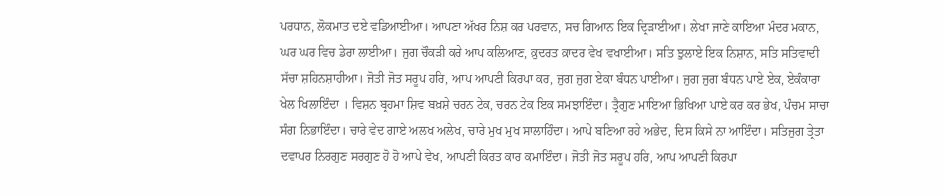ਪਰਧਾਨ, ਲੋਕਮਾਤ ਦਏ ਵਡਿਆਈਆ। ਆਪਣਾ ਅੱਖਰ ਨਿਸ਼ ਕਰ ਪਰਵਾਨ, ਸਚ ਗਿਆਨ ਇਕ ਦ੍ਰਿੜਾਈਆ। ਲੇਖਾ ਜਾਣੇ ਕਾਇਆ ਮੰਦਰ ਮਕਾਨ, ਘਰ ਘਰ ਵਿਚ ਡੇਰਾ ਲਾਈਆ। ਜੁਗ ਚੌਕੜੀ ਕਰੇ ਆਪ ਕਲਿਆਣ, ਕ਼ੁਦਰਤ ਕ਼ਾਦਰ ਵੇਖ ਵਖਾਈਆ। ਸਤਿ ਝੁਲਾਏ ਇਕ ਨਿਸ਼ਾਨ, ਸਤਿ ਸਤਿਵਾਦੀ ਸੱਚਾ ਸ਼ਹਿਨਸ਼ਾਹੀਆ। ਜੋਤੀ ਜੋਤ ਸਰੂਪ ਹਰਿ, ਆਪ ਆਪਣੀ ਕਿਰਪਾ ਕਰ, ਜੁਗ ਜੁਗ ਏਕਾ ਬੰਧਨ ਪਾਈਆ। ਜੁਗ ਜੁਗ ਬੰਧਨ ਪਾਏ ਏਕ, ਏਕੰਕਾਰਾ ਖੇਲ ਖਿਲਾਇੰਦਾ । ਵਿਸ਼ਨ ਬ੍ਰਹਮਾ ਸ਼ਿਵ ਬਖ਼ਸ਼ੇ ਚਰਨ ਟੇਕ, ਚਰਨ ਟੇਕ ਇਕ ਸਮਝਾਇੰਦਾ। ਤ੍ਰੈਗੁਣ ਮਾਇਆ ਭਿਖਿਆ ਪਾਏ ਕਰ ਕਰ ਭੇਖ, ਪੰਚਮ ਸਾਚਾ ਸੰਗ ਨਿਭਾਇੰਦਾ। ਚਾਰੇ ਵੇਦ ਗਾਏ ਅਲਖ ਅਲੇਖ, ਚਾਰੇ ਮੁਖ ਮੁਖ ਸਾਲਾਹਿੰਦਾ। ਆਪੇ ਬਣਿਆ ਰਹੇ ਅਭੇਦ, ਦਿਸ ਕਿਸੇ ਨਾ ਆਇੰਦਾ। ਸਤਿਜੁਗ ਤ੍ਰੇਤਾ ਦਵਾਪਰ ਨਿਰਗੁਣ ਸਰਗੁਣ ਹੋ ਹੋ ਆਪੇ ਵੇਖ, ਆਪਣੀ ਕਿਰਤ ਕਾਰ ਕਮਾਇੰਦਾ। ਜੋਤੀ ਜੋਤ ਸਰੂਪ ਹਰਿ, ਆਪ ਆਪਣੀ ਕਿਰਪਾ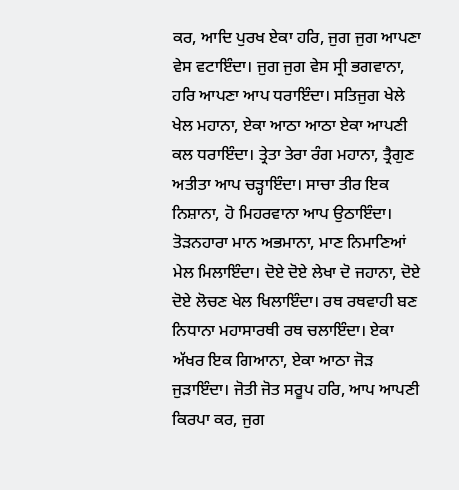ਕਰ, ਆਦਿ ਪੁਰਖ ਏਕਾ ਹਰਿ, ਜੁਗ ਜੁਗ ਆਪਣਾ ਵੇਸ ਵਟਾਇੰਦਾ। ਜੁਗ ਜੁਗ ਵੇਸ ਸ੍ਰੀ ਭਗਵਾਨਾ, ਹਰਿ ਆਪਣਾ ਆਪ ਧਰਾਇੰਦਾ। ਸਤਿਜੁਗ ਖੇਲੇ ਖੇਲ ਮਹਾਨਾ, ਏਕਾ ਆਠਾ ਆਠਾ ਏਕਾ ਆਪਣੀ ਕਲ ਧਰਾਇੰਦਾ। ਤ੍ਰੇਤਾ ਤੇਰਾ ਰੰਗ ਮਹਾਨਾ, ਤ੍ਰੈਗੁਣ ਅਤੀਤਾ ਆਪ ਚੜ੍ਹਾਇੰਦਾ। ਸਾਚਾ ਤੀਰ ਇਕ ਨਿਸ਼ਾਨਾ, ਹੋ ਮਿਹਰਵਾਨਾ ਆਪ ਉਠਾਇੰਦਾ। ਤੋੜਨਹਾਰਾ ਮਾਨ ਅਭਮਾਨਾ, ਮਾਣ ਨਿਮਾਣਿਆਂ ਮੇਲ ਮਿਲਾਇੰਦਾ। ਦੋਏ ਦੋਏ ਲੇਖਾ ਦੋ ਜਹਾਨਾ, ਦੋਏ ਦੋਏ ਲੋਚਣ ਖੇਲ ਖਿਲਾਇੰਦਾ। ਰਥ ਰਥਵਾਹੀ ਬਣ ਨਿਧਾਨਾ ਮਹਾਸਾਰਥੀ ਰਥ ਚਲਾਇੰਦਾ। ਏਕਾ ਅੱਖਰ ਇਕ ਗਿਆਨਾ, ਏਕਾ ਆਠਾ ਜੋੜ ਜੁੜਾਇੰਦਾ। ਜੋਤੀ ਜੋਤ ਸਰੂਪ ਹਰਿ, ਆਪ ਆਪਣੀ ਕਿਰਪਾ ਕਰ, ਜੁਗ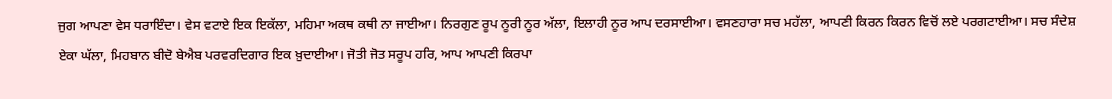ਜੁਗ ਆਪਣਾ ਵੇਸ ਧਰਾਇੰਦਾ। ਵੇਸ ਵਟਾਏ ਇਕ ਇਕੱਲਾ, ਮਹਿਮਾ ਅਕਥ ਕਥੀ ਨਾ ਜਾਈਆ। ਨਿਰਗੁਣ ਰੂਪ ਨੂਰੀ ਨੂਰ ਅੱਲਾ, ਇਲਾਹੀ ਨੂਰ ਆਪ ਦਰਸਾਈਆ। ਵਸਣਹਾਰਾ ਸਚ ਮਹੱਲਾ, ਆਪਣੀ ਕਿਰਨ ਕਿਰਨ ਵਿਚੋਂ ਲਏ ਪਰਗਟਾਈਆ। ਸਚ ਸੰਦੇਸ਼ ਏਕਾ ਘੱਲਾ, ਮਿਹਬਾਨ ਬੀਦੋ ਬੇਐਬ ਪਰਵਰਦਿਗਾਰ ਇਕ ਖ਼ੁਦਾਈਆ। ਜੋਤੀ ਜੋਤ ਸਰੂਪ ਹਰਿ, ਆਪ ਆਪਣੀ ਕਿਰਪਾ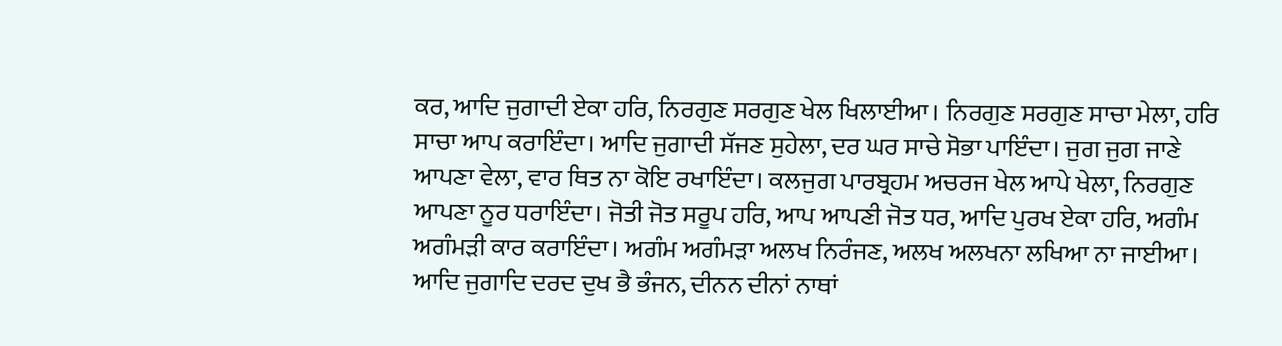ਕਰ, ਆਦਿ ਜੁਗਾਦੀ ਏਕਾ ਹਰਿ, ਨਿਰਗੁਣ ਸਰਗੁਣ ਖੇਲ ਖਿਲਾਈਆ। ਨਿਰਗੁਣ ਸਰਗੁਣ ਸਾਚਾ ਮੇਲਾ, ਹਰਿ ਸਾਚਾ ਆਪ ਕਰਾਇੰਦਾ। ਆਦਿ ਜੁਗਾਦੀ ਸੱਜਣ ਸੁਹੇਲਾ, ਦਰ ਘਰ ਸਾਚੇ ਸੋਭਾ ਪਾਇੰਦਾ। ਜੁਗ ਜੁਗ ਜਾਣੇ ਆਪਣਾ ਵੇਲਾ, ਵਾਰ ਥਿਤ ਨਾ ਕੋਇ ਰਖਾਇੰਦਾ। ਕਲਜੁਗ ਪਾਰਬ੍ਰਹਮ ਅਚਰਜ ਖੇਲ ਆਪੇ ਖੇਲਾ, ਨਿਰਗੁਣ ਆਪਣਾ ਨੂਰ ਧਰਾਇੰਦਾ। ਜੋਤੀ ਜੋਤ ਸਰੂਪ ਹਰਿ, ਆਪ ਆਪਣੀ ਜੋਤ ਧਰ, ਆਦਿ ਪੁਰਖ ਏਕਾ ਹਰਿ, ਅਗੰਮ ਅਗੰਮੜੀ ਕਾਰ ਕਰਾਇੰਦਾ। ਅਗੰਮ ਅਗੰਮੜਾ ਅਲਖ ਨਿਰੰਜਣ, ਅਲਖ ਅਲਖਨਾ ਲਖਿਆ ਨਾ ਜਾਈਆ। ਆਦਿ ਜੁਗਾਦਿ ਦਰਦ ਦੁਖ ਭੈ ਭੰਜਨ, ਦੀਨਨ ਦੀਨਾਂ ਨਾਥਾਂ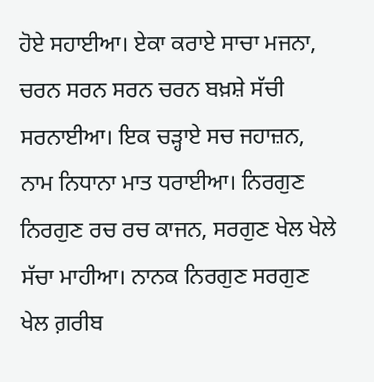ਹੋਏ ਸਹਾਈਆ। ਏਕਾ ਕਰਾਏ ਸਾਚਾ ਮਜਨਾ, ਚਰਨ ਸਰਨ ਸਰਨ ਚਰਨ ਬਖ਼ਸ਼ੇ ਸੱਚੀ ਸਰਨਾਈਆ। ਇਕ ਚੜ੍ਹਾਏ ਸਚ ਜਹਾਜ਼ਨ, ਨਾਮ ਨਿਧਾਨਾ ਮਾਤ ਧਰਾਈਆ। ਨਿਰਗੁਣ ਨਿਰਗੁਣ ਰਚ ਰਚ ਕਾਜਨ, ਸਰਗੁਣ ਖੇਲ ਖੇਲੇ ਸੱਚਾ ਮਾਹੀਆ। ਨਾਨਕ ਨਿਰਗੁਣ ਸਰਗੁਣ ਖੇਲ ਗ਼ਰੀਬ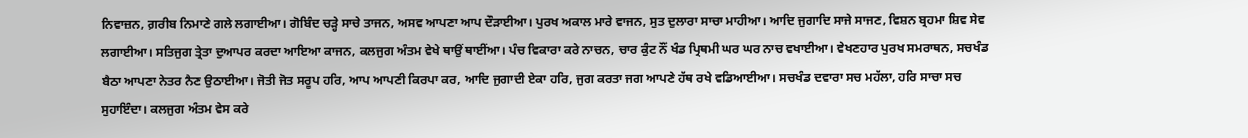ਨਿਵਾਜ਼ਨ, ਗ਼ਰੀਬ ਨਿਮਾਣੇ ਗਲੇ ਲਗਾਈਆ। ਗੋਬਿੰਦ ਚੜ੍ਹੇ ਸਾਚੇ ਤਾਜਨ, ਅਸਵ ਆਪਣਾ ਆਪ ਦੌੜਾਈਆ। ਪੁਰਖ ਅਕਾਲ ਮਾਰੇ ਵਾਜਨ, ਸੁਤ ਦੁਲਾਰਾ ਸਾਚਾ ਮਾਹੀਆ। ਆਦਿ ਜੁਗਾਦਿ ਸਾਜੇ ਸਾਜਣ, ਵਿਸ਼ਨ ਬ੍ਰਹਮਾ ਸ਼ਿਵ ਸੇਵ ਲਗਾਈਆ। ਸਤਿਜੁਗ ਤ੍ਰੇਤਾ ਦੁਆਪਰ ਕਰਦਾ ਆਇਆ ਕਾਜਨ, ਕਲਜੁਗ ਅੰਤਮ ਵੇਖੇ ਥਾਉਂ ਥਾਈਂਆ। ਪੰਚ ਵਿਕਾਰਾ ਕਰੇ ਨਾਚਨ, ਚਾਰ ਕੁੰਟ ਨੌਂ ਖੰਡ ਪ੍ਰਿਥਮੀ ਘਰ ਘਰ ਨਾਚ ਵਖਾਈਆ। ਵੇਖਣਹਾਰ ਪੁਰਖ ਸਮਰਾਥਨ, ਸਚਖੰਡ ਬੈਠਾ ਆਪਣਾ ਨੇਤਰ ਨੈਣ ਉਠਾਈਆ। ਜੋਤੀ ਜੋਤ ਸਰੂਪ ਹਰਿ, ਆਪ ਆਪਣੀ ਕਿਰਪਾ ਕਰ, ਆਦਿ ਜੁਗਾਦੀ ਏਕਾ ਹਰਿ, ਜੁਗ ਕਰਤਾ ਜਗ ਆਪਣੇ ਹੱਥ ਰਖੇ ਵਡਿਆਈਆ। ਸਚਖੰਡ ਦਵਾਰਾ ਸਚ ਮਹੱਲਾ, ਹਰਿ ਸਾਚਾ ਸਚ ਸੁਹਾਇੰਦਾ। ਕਲਜੁਗ ਅੰਤਮ ਵੇਸ ਕਰੇ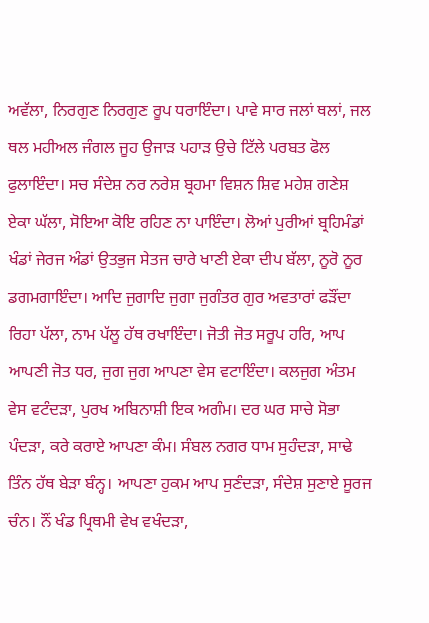ਅਵੱਲਾ, ਨਿਰਗੁਣ ਨਿਰਗੁਣ ਰੂਪ ਧਰਾਇੰਦਾ। ਪਾਵੇ ਸਾਰ ਜਲਾਂ ਥਲਾਂ, ਜਲ ਥਲ ਮਹੀਅਲ ਜੰਗਲ ਜੂਹ ਉਜਾੜ ਪਹਾੜ ਉਚੇ ਟਿੱਲੇ ਪਰਬਤ ਫੋਲ ਫੁਲਾਇੰਦਾ। ਸਚ ਸੰਦੇਸ਼ ਨਰ ਨਰੇਸ਼ ਬ੍ਰਹਮਾ ਵਿਸ਼ਨ ਸ਼ਿਵ ਮਹੇਸ਼ ਗਣੇਸ਼ ਏਕਾ ਘੱਲਾ, ਸੋਇਆ ਕੋਇ ਰਹਿਣ ਨਾ ਪਾਇੰਦਾ। ਲੋਆਂ ਪੁਰੀਆਂ ਬ੍ਰਹਿਮੰਡਾਂ ਖੰਡਾਂ ਜੇਰਜ ਅੰਡਾਂ ਉਤਭੁਜ ਸੇਤਜ ਚਾਰੇ ਖਾਣੀ ਏਕਾ ਦੀਪ ਬੱਲਾ, ਨੂਰੋ ਨੂਰ ਡਗਮਗਾਇੰਦਾ। ਆਦਿ ਜੁਗਾਦਿ ਜੁਗਾ ਜੁਗੰਤਰ ਗੁਰ ਅਵਤਾਰਾਂ ਫੜੌਂਦਾ ਰਿਹਾ ਪੱਲਾ, ਨਾਮ ਪੱਲੂ ਹੱਥ ਰਖਾਇੰਦਾ। ਜੋਤੀ ਜੋਤ ਸਰੂਪ ਹਰਿ, ਆਪ ਆਪਣੀ ਜੋਤ ਧਰ, ਜੁਗ ਜੁਗ ਆਪਣਾ ਵੇਸ ਵਟਾਇੰਦਾ। ਕਲਜੁਗ ਅੰਤਮ ਵੇਸ ਵਟੰਦੜਾ, ਪੁਰਖ ਅਬਿਨਾਸ਼ੀ ਇਕ ਅਗੰਮ। ਦਰ ਘਰ ਸਾਚੇ ਸੋਭਾ ਪੰਦੜਾ, ਕਰੇ ਕਰਾਏ ਆਪਣਾ ਕੰਮ। ਸੰਬਲ ਨਗਰ ਧਾਮ ਸੁਹੰਦੜਾ, ਸਾਢੇ ਤਿੰਨ ਹੱਥ ਬੇੜਾ ਬੰਨ੍ਹ। ਆਪਣਾ ਹੁਕਮ ਆਪ ਸੁਣੰਦੜਾ, ਸੰਦੇਸ਼ ਸੁਣਾਏ ਸੂਰਜ ਚੰਨ। ਨੌਂ ਖੰਡ ਪ੍ਰਿਥਮੀ ਵੇਖ ਵਖੰਦੜਾ,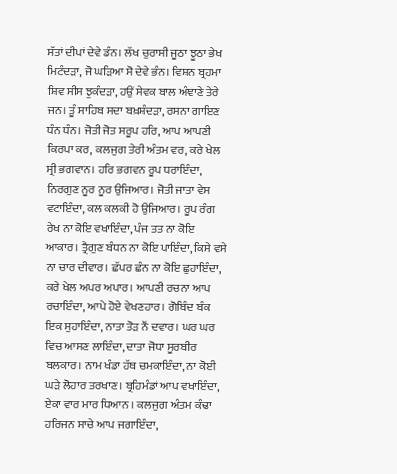ਸੱਤਾਂ ਦੀਪਾਂ ਦੇਵੇ ਡੰਨ। ਲੱਖ ਚੁਰਾਸੀ ਜੂਠਾ ਝੂਠਾ ਭੇਖ ਮਿਟੰਦੜਾ, ਜੋ ਘੜਿਆ ਸੋ ਦੇਵੇ ਭੰਨ। ਵਿਸ਼ਨ ਬ੍ਰਹਮਾ ਸ਼ਿਵ ਸੀਸ ਝੁਕੰਦੜਾ, ਹਉਂ ਸੇਵਕ ਬਾਲ ਅੰਞਾਣੇ ਤੇਰੇ ਜਨ। ਤੂੰ ਸਾਹਿਬ ਸਦਾ ਬਖ਼ਸ਼ੰਦੜਾ, ਰਸਨਾ ਗਾਇਣ ਧੰਨ ਧੰਨ। ਜੋਤੀ ਜੋਤ ਸਰੂਪ ਹਰਿ, ਆਪ ਆਪਣੀ ਕਿਰਪਾ ਕਰ, ਕਲਜੁਗ ਤੇਰੀ ਅੰਤਮ ਵਰ, ਕਰੇ ਖੇਲ ਸ੍ਰੀ ਭਗਵਾਨ। ਹਰਿ ਭਗਵਨ ਰੂਪ ਧਰਾਇੰਦਾ, ਨਿਰਗੁਣ ਨੂਰ ਨੂਰ ਉਜਿਆਰ। ਜੋਤੀ ਜਾਤਾ ਵੇਸ ਵਟਾਇੰਦਾ, ਕਲ ਕਲਕੀ ਹੋ ਉਜਿਆਰ। ਰੂਪ ਰੰਗ ਰੇਖ ਨਾ ਕੋਇ ਵਖਾਇੰਦਾ, ਪੰਜ ਤਤ ਨਾ ਕੋਇ ਆਕਾਰ। ਤ੍ਰੈਗੁਣ ਬੰਧਨ ਨਾ ਕੋਇ ਪਾਇੰਦਾ, ਕਿਸੇ ਵਸੇ ਨਾ ਚਾਰ ਦੀਵਾਰ। ਛੱਪਰ ਛੰਨ ਨਾ ਕੋਇ ਛੁਹਾਇੰਦਾ, ਕਰੇ ਖੇਲ ਅਪਰ ਅਪਾਰ। ਆਪਣੀ ਰਚਨਾ ਆਪ ਰਚਾਇੰਦਾ, ਆਪੇ ਹੋਏ ਵੇਖਣਹਾਰ। ਗੋਬਿੰਦ ਬੰਕ ਇਕ ਸੁਹਾਇੰਦਾ, ਨਾਤਾ ਤੋੜ ਨੌਂ ਦਵਾਰ। ਘਰ ਘਰ ਵਿਚ ਆਸਣ ਲਾਇੰਦਾ, ਦਾਤਾ ਜੋਧਾ ਸੂਰਬੀਰ ਬਲਕਾਰ। ਨਾਮ ਖੰਡਾ ਹੱਥ ਚਮਕਾਇੰਦਾ, ਨਾ ਕੋਈ ਘੜੇ ਲੋਹਾਰ ਤਰਖਾਣ। ਬ੍ਰਹਿਮੰਡਾਂ ਆਪ ਵਖਾਇੰਦਾ, ਏਕਾ ਵਾਰ ਮਾਰ ਧਿਆਨ । ਕਲਜੁਗ ਅੰਤਮ ਕੰਢਾ ਹਰਿਜਨ ਸਾਚੇ ਆਪ ਜਗਾਇੰਦਾ,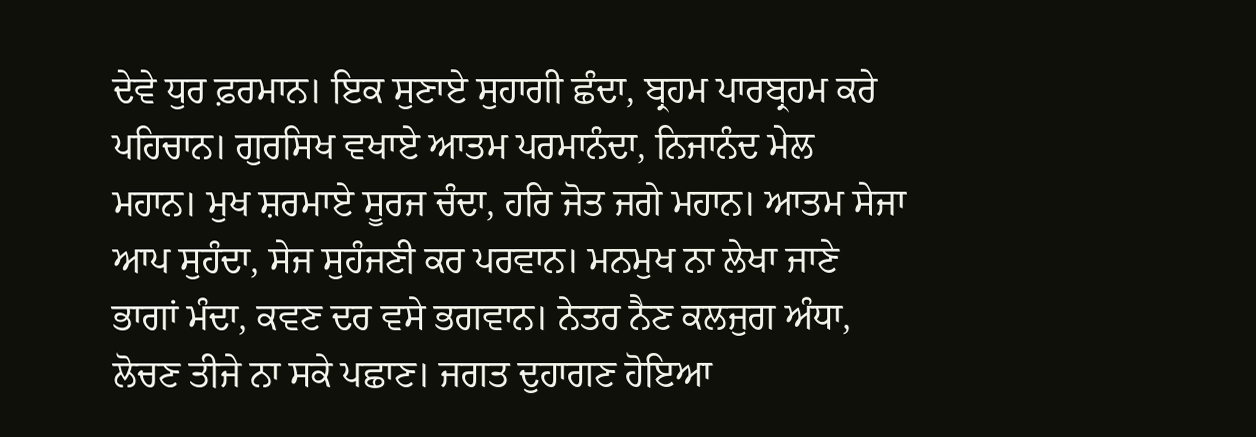ਦੇਵੇ ਧੁਰ ਫ਼ਰਮਾਨ। ਇਕ ਸੁਣਾਏ ਸੁਹਾਗੀ ਛੰਦਾ, ਬ੍ਰਹਮ ਪਾਰਬ੍ਰਹਮ ਕਰੇ ਪਹਿਚਾਨ। ਗੁਰਸਿਖ ਵਖਾਏ ਆਤਮ ਪਰਮਾਨੰਦਾ, ਨਿਜਾਨੰਦ ਮੇਲ ਮਹਾਨ। ਮੁਖ ਸ਼ਰਮਾਏ ਸੂਰਜ ਚੰਦਾ, ਹਰਿ ਜੋਤ ਜਗੇ ਮਹਾਨ। ਆਤਮ ਸੇਜਾ ਆਪ ਸੁਹੰਦਾ, ਸੇਜ ਸੁਹੰਜਣੀ ਕਰ ਪਰਵਾਨ। ਮਨਮੁਖ ਨਾ ਲੇਖਾ ਜਾਣੇ ਭਾਗਾਂ ਮੰਦਾ, ਕਵਣ ਦਰ ਵਸੇ ਭਗਵਾਨ। ਨੇਤਰ ਨੈਣ ਕਲਜੁਗ ਅੰਧਾ, ਲੋਚਣ ਤੀਜੇ ਨਾ ਸਕੇ ਪਛਾਣ। ਜਗਤ ਦੁਹਾਗਣ ਹੋਇਆ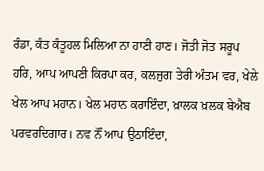ਰੰਡਾ, ਕੰਤ ਕੰਤੂਹਲ ਮਿਲਿਆ ਨਾ ਹਾਣੀ ਹਾਣ। ਜੋਤੀ ਜੋਤ ਸਰੂਪ ਹਰਿ, ਆਪ ਆਪਣੀ ਕਿਰਪਾ ਕਰ, ਕਲਜੁਗ ਤੇਰੀ ਅੰਤਮ ਵਰ, ਖੇਲੇ ਖੇਲ ਆਪ ਮਹਾਨ। ਖੇਲ ਮਹਾਨ ਕਰਾਇੰਦਾ, ਖ਼ਾਲਕ ਖ਼ਲਕ ਬੇਐਬ ਪਰਵਰਦਿਗਾਰ। ਨਵ ਨੌਂ ਆਪ ਉਠਾਇੰਦਾ,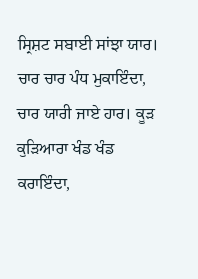ਸ੍ਰਿਸ਼ਟ ਸਬਾਈ ਸਾਂਝਾ ਯਾਰ। ਚਾਰ ਚਾਰ ਪੰਧ ਮੁਕਾਇੰਦਾ, ਚਾਰ ਯਾਰੀ ਜਾਏ ਹਾਰ। ਕੂੜ ਕੁੜਿਆਰਾ ਖੰਡ ਖੰਡ ਕਰਾਇੰਦਾ,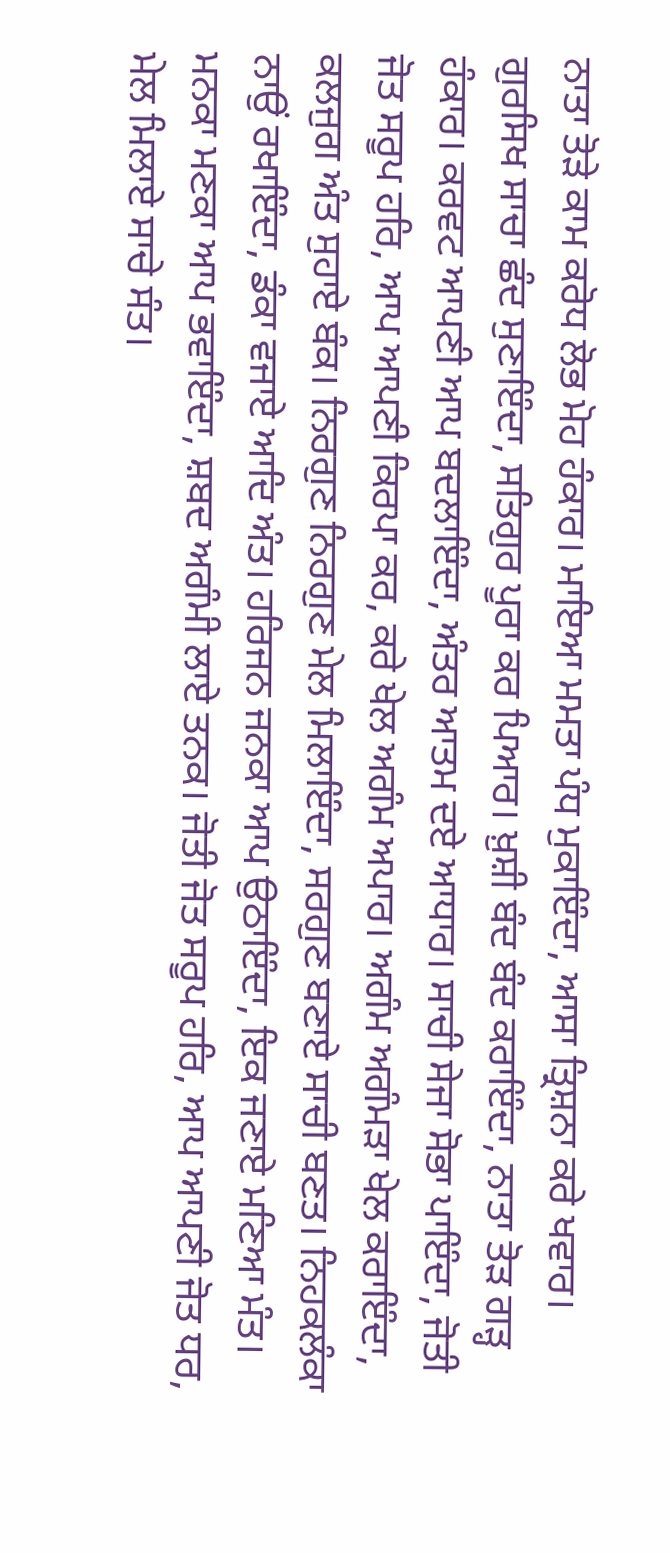ਨਾਤਾ ਤੋੜੇ ਕਾਮ ਕਰੋਧ ਲੋਭ ਮੋਹ ਹੰਕਾਰ। ਮਾਇਆ ਮਮਤਾ ਪੰਧ ਮੁਕਾਇੰਦਾ, ਆਸਾ ਤ੍ਰਿਸ਼ਨਾ ਕਰੇ ਖਵਾਰ। ਗੁਰਸਿਖ ਸਾਚਾ ਛੰਦ ਸੁਣਾਇੰਦਾ, ਸਤਿਗੁਰ ਪੂਰਾ ਕਰ ਪਿਆਰ। ਖ਼ੁਸ਼ੀ ਬੰਦ ਬੰਦ ਕਰਾਇੰਦਾ, ਨਾਤਾ ਤੋੜ ਗੜ੍ਹ ਹੰਕਾਰ। ਕਰਵਟ ਆਪਣੀ ਆਪ ਬਦਲਾਇੰਦਾ, ਅੰਤਰ ਆਤਮ ਦਏ ਆਧਾਰ। ਸਾਚੀ ਸੇਜਾ ਸੋਭਾ ਪਾਇੰਦਾ, ਜੋਤੀ ਜੋਤ ਸਰੂਪ ਹਰਿ, ਆਪ ਆਪਣੀ ਕਿਰਪਾ ਕਰ, ਕਰੇ ਖੇਲ ਅਗੰਮ ਅਪਾਰ। ਅਗੰਮ ਅਗੰਮੜਾ ਖੇਲ ਕਰਾਇੰਦਾ, ਕਲਜੁਗ ਅੰਤ ਸੁਹਾਏ ਬੰਕ। ਨਿਰਗੁਣ ਨਿਰਗੁਣ ਮੇਲ ਮਿਲਾਇੰਦਾ, ਸਰਗੁਣ ਬਣਾਏ ਸਾਚੀ ਬਣਤ। ਨਿਹਕਲੰਕਾ ਨਾਉਂ ਰਖਾਇੰਦਾ, ਡੰਕਾ ਵਜਾਏ ਆਦਿ ਅੰਤ। ਹਰਿਜਨ ਜਨਕਾ ਆਪ ਉਠਾਇੰਦਾ, ਇਕ ਜਣਾਏ ਮਣਿਆ ਮੰਤ। ਮਨਕਾ ਮਣਕਾ ਆਪ ਭਵਾਇੰਦਾ, ਸ਼ਬਦ ਅਗੰਮੀ ਲਾਏ ਤਨਕ। ਜੋਤੀ ਜੋਤ ਸਰੂਪ ਹਰਿ, ਆਪ ਆਪਣੀ ਜੋਤ ਧਰ, ਮੇਲ ਮਿਲਾਏ ਸਾਚੇ ਸੰਤ।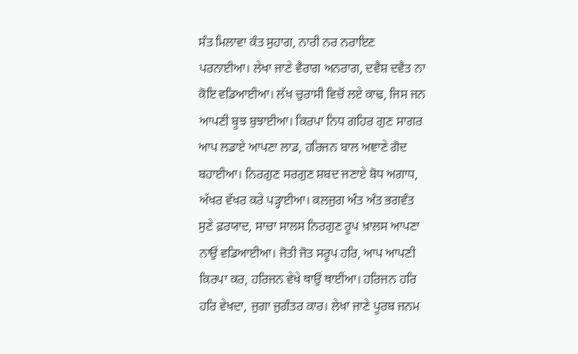ਸੰਤ ਮਿਲਾਵਾ ਕੰਤ ਸੁਹਾਗ, ਨਾਰੀ ਨਰ ਨਰਾਇਣ ਪਰਨਾਈਆ। ਲੇਖਾ ਜਾਣੇ ਵੈਰਾਗ ਅਨਰਾਗ, ਦਵੈਸ਼ ਦਵੈਤ ਨਾ ਕੋਇ ਵਡਿਆਈਆ। ਲੱਖ ਚੁਰਾਸੀ ਵਿਚੋਂ ਲਏ ਕਾਢ, ਜਿਸ ਜਨ ਆਪਣੀ ਬੂਝ ਬੁਝਾਈਆ। ਕਿਰਪਾ ਨਿਧ ਗਹਿਰ ਗੁਣ ਸਾਗਰ ਆਪ ਲਡਾਏ ਆਪਣਾ ਲਾਡ, ਹਰਿਜਨ ਬਾਲ ਅਞਾਣੇ ਗੋਦ ਬਹਾਈਆ। ਨਿਰਗੁਣ ਸਰਗੁਣ ਸ਼ਬਦ ਜਣਾਏ ਬੋਧ ਅਗਾਧ, ਅੱਖਰ ਵੱਖਰ ਕਰੇ ਪੜ੍ਹਾਈਆ। ਕਲਜੁਗ ਅੰਤ ਅੰਤ ਭਗਵੰਤ ਸੁਣੇ ਫ਼ਰਯਾਦ, ਸਾਚਾ ਸਾਲਸ ਨਿਰਗੁਣ ਰੂਪ ਖ਼ਾਲਸ ਆਪਣਾ ਨਾਉਂ ਵਡਿਆਈਆ। ਜੋਤੀ ਜੋਤ ਸਰੂਪ ਹਰਿ, ਆਪ ਆਪਣੀ ਕਿਰਪਾ ਕਰ, ਹਰਿਜਨ ਵੇਖੇ ਥਾਉਂ ਥਾਈਂਆ। ਹਰਿਜਨ ਹਰਿ ਹਰਿ ਵੇਖਦਾ, ਜੁਗਾ ਜੁਗੰਤਰ ਕਾਰ। ਲੇਖਾ ਜਾਣੇ ਪੂਰਬ ਜਨਮ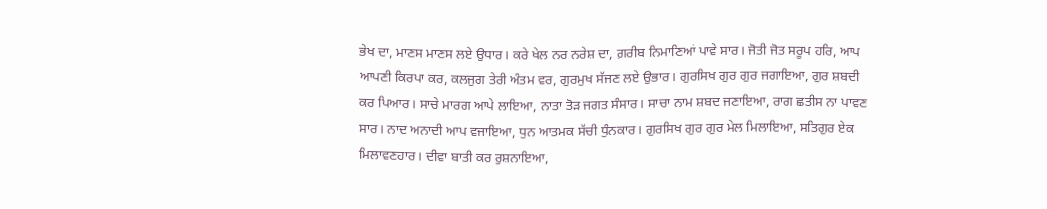ਭੇਖ ਦਾ, ਮਾਣਸ ਮਾਣਸ ਲਏ ਉਧਾਰ। ਕਰੇ ਖੇਲ ਨਰ ਨਰੇਸ਼ ਦਾ, ਗ਼ਰੀਬ ਨਿਮਾਣਿਆਂ ਪਾਵੇ ਸਾਰ। ਜੋਤੀ ਜੋਤ ਸਰੂਪ ਹਰਿ, ਆਪ ਆਪਣੀ ਕਿਰਪਾ ਕਰ, ਕਲਜੁਗ ਤੇਰੀ ਅੰਤਮ ਵਰ, ਗੁਰਮੁਖ ਸੱਜਣ ਲਏ ਉਭਾਰ। ਗੁਰਸਿਖ ਗੁਰ ਗੁਰ ਜਗਾਇਆ, ਗੁਰ ਸ਼ਬਦੀ ਕਰ ਪਿਆਰ। ਸਾਚੇ ਮਾਰਗ ਆਪੇ ਲਾਇਆ, ਨਾਤਾ ਤੋੜ ਜਗਤ ਸੰਸਾਰ। ਸਾਚਾ ਨਾਮ ਸ਼ਬਦ ਜਣਾਇਆ, ਰਾਗ ਛਤੀਸ ਨਾ ਪਾਵਣ ਸਾਰ। ਨਾਦ ਅਨਾਦੀ ਆਪ ਵਜਾਇਆ, ਧੁਨ ਆਤਮਕ ਸੱਚੀ ਧੁੰਨਕਾਰ। ਗੁਰਸਿਖ ਗੁਰ ਗੁਰ ਮੇਲ ਮਿਲਾਇਆ, ਸਤਿਗੁਰ ਏਕ ਮਿਲਾਵਣਹਾਰ। ਦੀਵਾ ਬਾਤੀ ਕਰ ਰੁਸ਼ਨਾਇਆ,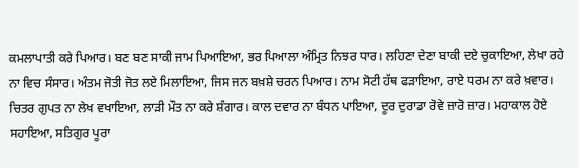ਕਮਲਾਪਾਤੀ ਕਰੇ ਪਿਆਰ। ਬਣ ਬਣ ਸਾਕੀ ਜਾਮ ਪਿਆਇਆ, ਭਰ ਪਿਆਲਾ ਅੰਮ੍ਰਿਤ ਨਿਝਰ ਧਾਰ। ਲਹਿਣਾ ਦੇਣਾ ਬਾਕੀ ਦਏ ਚੁਕਾਇਆ, ਲੇਖਾ ਰਹੇ ਨਾ ਵਿਚ ਸੰਸਾਰ। ਅੰਤਮ ਜੋਤੀ ਜੋਤ ਲਏ ਮਿਲਾਇਆ, ਜਿਸ ਜਨ ਬਖ਼ਸ਼ੇ ਚਰਨ ਪਿਆਰ। ਨਾਮ ਸੋਟੀ ਹੱਥ ਫੜਾਇਆ, ਰਾਏ ਧਰਮ ਨਾ ਕਰੇ ਖ਼ਵਾਰ। ਚਿਤਰ ਗੁਪਤ ਨਾ ਲੇਖ ਵਖਾਇਆ, ਲਾੜੀ ਮੌਤ ਨਾ ਕਰੇ ਸ਼ੰਗਾਰ। ਕਾਲ ਦਵਾਰ ਨਾ ਬੰਧਨ ਪਾਇਆ, ਦੂਰ ਦੁਰਾਡਾ ਰੋਵੇ ਜ਼ਾਰੋ ਜ਼ਾਰ। ਮਹਾਕਾਲ ਹੋਏ ਸਹਾਇਆ, ਸਤਿਗੁਰ ਪੂਰਾ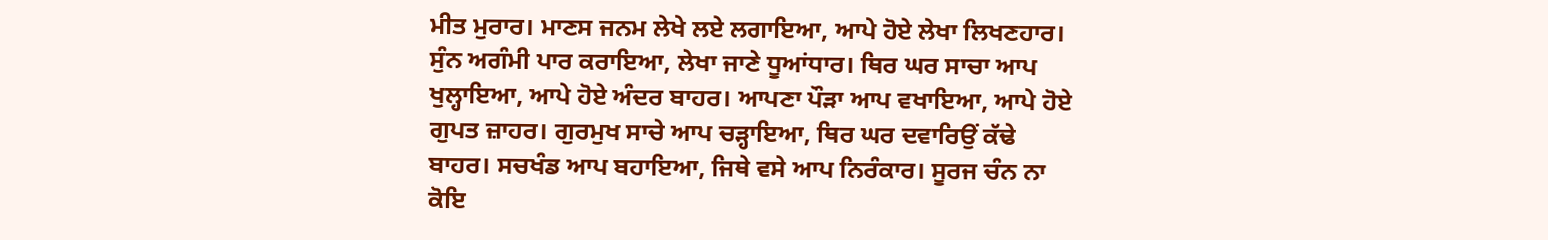ਮੀਤ ਮੁਰਾਰ। ਮਾਣਸ ਜਨਮ ਲੇਖੇ ਲਏ ਲਗਾਇਆ, ਆਪੇ ਹੋਏ ਲੇਖਾ ਲਿਖਣਹਾਰ। ਸੁੰਨ ਅਗੰਮੀ ਪਾਰ ਕਰਾਇਆ, ਲੇਖਾ ਜਾਣੇ ਧੂਆਂਧਾਰ। ਥਿਰ ਘਰ ਸਾਚਾ ਆਪ ਖੁਲ੍ਹਾਇਆ, ਆਪੇ ਹੋਏ ਅੰਦਰ ਬਾਹਰ। ਆਪਣਾ ਪੌੜਾ ਆਪ ਵਖਾਇਆ, ਆਪੇ ਹੋਏ ਗੁਪਤ ਜ਼ਾਹਰ। ਗੁਰਮੁਖ ਸਾਚੇ ਆਪ ਚੜ੍ਹਾਇਆ, ਥਿਰ ਘਰ ਦਵਾਰਿਉਂ ਕੱਢੇ ਬਾਹਰ। ਸਚਖੰਡ ਆਪ ਬਹਾਇਆ, ਜਿਥੇ ਵਸੇ ਆਪ ਨਿਰੰਕਾਰ। ਸੂਰਜ ਚੰਨ ਨਾ ਕੋਇ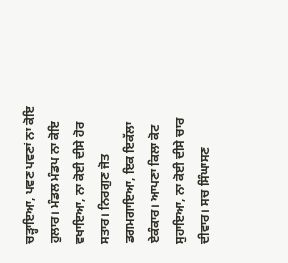ਚੜ੍ਹਾਇਆ, ਪਵਣ ਪਵਣਾਂ ਨਾ ਕੋਇ ਹੁਲਾਰ। ਮੰਡਲ ਮੰਡਪ ਨਾ ਕੋਇ ਵਖਾਇਆ, ਨਾ ਕੋਈ ਦੀਸੇ ਹੋਰ ਸਤਾਰ। ਨਿਰਗੁਣ ਜੋਤ ਡਗਮਗਾਇਆ, ਇਕ ਇਕੱਲਾ ਏਕੰਕਾਰ। ਆਪਣਾ ਕਿਲਾ ਕੋਟ ਸੁਹਾਇਆ, ਨਾ ਕੋਈ ਦੀਸੇ ਚਾਰ ਦੀਵਾਰ। ਸਚ ਸਿੰਘਾਸਣ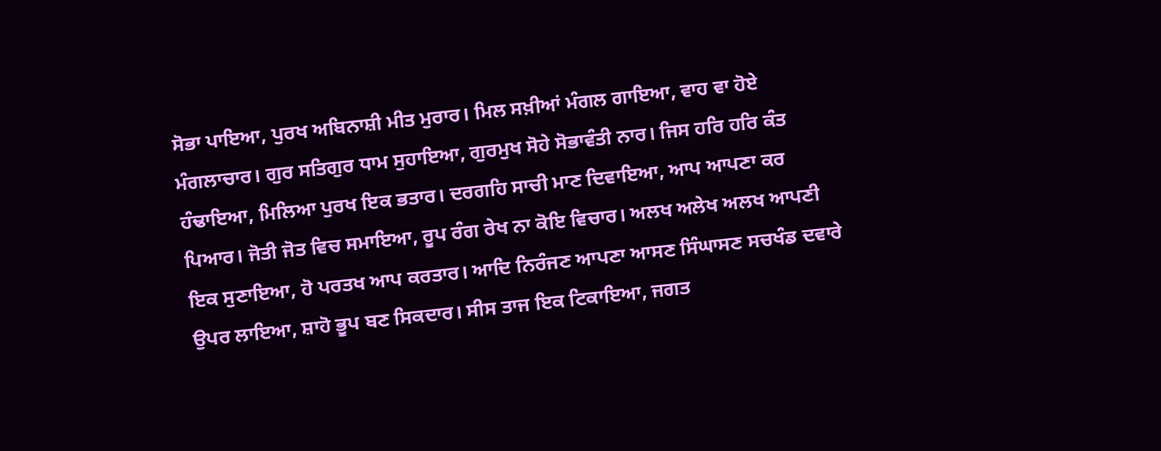ਸੋਭਾ ਪਾਇਆ, ਪੁਰਖ ਅਬਿਨਾਸ਼ੀ ਮੀਤ ਮੁਰਾਰ। ਮਿਲ ਸਖ਼ੀਆਂ ਮੰਗਲ ਗਾਇਆ, ਵਾਹ ਵਾ ਹੋਏ ਮੰਗਲਾਚਾਰ। ਗੁਰ ਸਤਿਗੁਰ ਧਾਮ ਸੁਹਾਇਆ, ਗੁਰਮੁਖ ਸੋਹੇ ਸੋਭਾਵੰਤੀ ਨਾਰ। ਜਿਸ ਹਰਿ ਹਰਿ ਕੰਤ ਹੰਢਾਇਆ, ਮਿਲਿਆ ਪੁਰਖ ਇਕ ਭਤਾਰ। ਦਰਗਹਿ ਸਾਚੀ ਮਾਣ ਦਿਵਾਇਆ, ਆਪ ਆਪਣਾ ਕਰ ਪਿਆਰ। ਜੋਤੀ ਜੋਤ ਵਿਚ ਸਮਾਇਆ, ਰੂਪ ਰੰਗ ਰੇਖ ਨਾ ਕੋਇ ਵਿਚਾਰ। ਅਲਖ ਅਲੇਖ ਅਲਖ ਆਪਣੀ ਇਕ ਸੁਣਾਇਆ, ਹੋ ਪਰਤਖ ਆਪ ਕਰਤਾਰ। ਆਦਿ ਨਿਰੰਜਣ ਆਪਣਾ ਆਸਣ ਸਿੰਘਾਸਣ ਸਚਖੰਡ ਦਵਾਰੇ ਉਪਰ ਲਾਇਆ, ਸ਼ਾਹੋ ਭੂਪ ਬਣ ਸਿਕਦਾਰ। ਸੀਸ ਤਾਜ ਇਕ ਟਿਕਾਇਆ, ਜਗਤ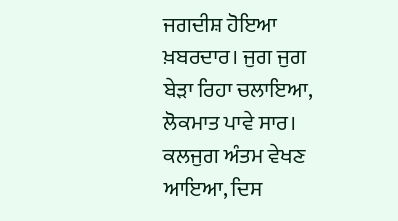ਜਗਦੀਸ਼ ਹੋਇਆ ਖ਼ਬਰਦਾਰ। ਜੁਗ ਜੁਗ ਬੇੜਾ ਰਿਹਾ ਚਲਾਇਆ, ਲੋਕਮਾਤ ਪਾਵੇ ਸਾਰ। ਕਲਜੁਗ ਅੰਤਮ ਵੇਖਣ ਆਇਆ, ਦਿਸ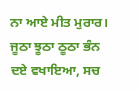ਨਾ ਆਏ ਮੀਤ ਮੁਰਾਰ। ਜੂਠਾ ਝੂਠਾ ਠੂਠਾ ਭੰਨ ਦਏ ਵਖਾਇਆ, ਸਚ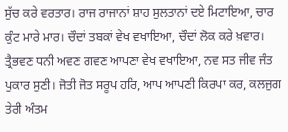ਸੁੱਚ ਕਰੇ ਵਰਤਾਰ। ਰਾਜ ਰਾਜਾਨਾਂ ਸ਼ਾਹ ਸੁਲਤਾਨਾਂ ਦਏ ਮਿਟਾਇਆ, ਚਾਰ ਕੁੰਟ ਮਾਰੇ ਮਾਰ। ਚੌਦਾਂ ਤਬਕਾਂ ਵੇਖ ਵਖਾਇਆ, ਚੌਦਾਂ ਲੋਕ ਕਰੇ ਖ਼ਵਾਰ। ਤ੍ਰੈਭਵਣ ਧਨੀ ਅਵਣ ਗਵਣ ਆਪਣਾ ਵੇਖ ਵਖਾਇਆ, ਨਵ ਸਤ ਜੀਵ ਜੰਤ ਪੁਕਾਰ ਸੁਣੀ। ਜੋਤੀ ਜੋਤ ਸਰੂਪ ਹਰਿ, ਆਪ ਆਪਣੀ ਕਿਰਪਾ ਕਰ, ਕਲਜੁਗ ਤੇਰੀ ਅੰਤਮ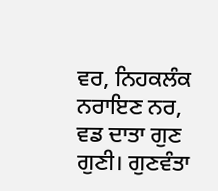ਵਰ, ਨਿਹਕਲੰਕ ਨਰਾਇਣ ਨਰ, ਵਡ ਦਾਤਾ ਗੁਣ ਗੁਣੀ। ਗੁਣਵੰਤਾ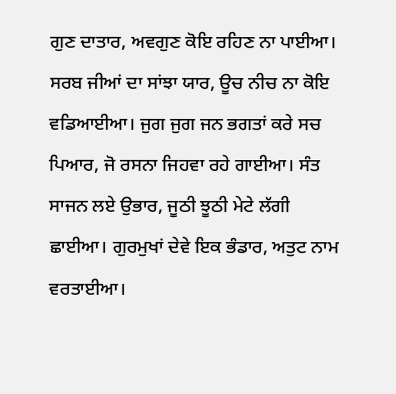ਗੁਣ ਦਾਤਾਰ, ਅਵਗੁਣ ਕੋਇ ਰਹਿਣ ਨਾ ਪਾਈਆ। ਸਰਬ ਜੀਆਂ ਦਾ ਸਾਂਝਾ ਯਾਰ, ਊਚ ਨੀਚ ਨਾ ਕੋਇ ਵਡਿਆਈਆ। ਜੁਗ ਜੁਗ ਜਨ ਭਗਤਾਂ ਕਰੇ ਸਚ ਪਿਆਰ, ਜੋ ਰਸਨਾ ਜਿਹਵਾ ਰਹੇ ਗਾਈਆ। ਸੰਤ ਸਾਜਨ ਲਏ ਉਭਾਰ, ਜੂਠੀ ਝੂਠੀ ਮੇਟੇ ਲੱਗੀ ਛਾਈਆ। ਗੁਰਮੁਖਾਂ ਦੇਵੇ ਇਕ ਭੰਡਾਰ, ਅਤੁਟ ਨਾਮ ਵਰਤਾਈਆ।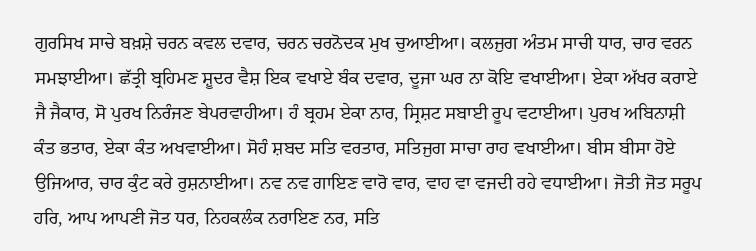ਗੁਰਸਿਖ ਸਾਚੇ ਬਖ਼ਸ਼ੇ ਚਰਨ ਕਵਲ ਦਵਾਰ, ਚਰਨ ਚਰਨੋਦਕ ਮੁਖ ਚੁਆਈਆ। ਕਲਜੁਗ ਅੰਤਮ ਸਾਚੀ ਧਾਰ, ਚਾਰ ਵਰਨ ਸਮਝਾਈਆ। ਛੱਤ੍ਰੀ ਬ੍ਰਹਿਮਣ ਸ਼ੂਦਰ ਵੈਸ਼ ਇਕ ਵਖਾਏ ਬੰਕ ਦਵਾਰ, ਦੂਜਾ ਘਰ ਨਾ ਕੋਇ ਵਖਾਈਆ। ਏਕਾ ਅੱਖਰ ਕਰਾਏ ਜੈ ਜੈਕਾਰ, ਸੋ ਪੁਰਖ ਨਿਰੰਜਣ ਬੇਪਰਵਾਹੀਆ। ਹੰ ਬ੍ਰਹਮ ਏਕਾ ਨਾਰ, ਸ੍ਰਿਸ਼ਟ ਸਬਾਈ ਰੂਪ ਵਟਾਈਆ। ਪੁਰਖ ਅਬਿਨਾਸ਼ੀ ਕੰਤ ਭਤਾਰ, ਏਕਾ ਕੰਤ ਅਖਵਾਈਆ। ਸੋਹੰ ਸ਼ਬਦ ਸਤਿ ਵਰਤਾਰ, ਸਤਿਜੁਗ ਸਾਚਾ ਰਾਹ ਵਖਾਈਆ। ਬੀਸ ਬੀਸਾ ਹੋਏ ਉਜਿਆਰ, ਚਾਰ ਕੁੰਟ ਕਰੇ ਰੁਸ਼ਨਾਈਆ। ਨਵ ਨਵ ਗਾਇਣ ਵਾਰੋ ਵਾਰ, ਵਾਹ ਵਾ ਵਜਦੀ ਰਹੇ ਵਧਾਈਆ। ਜੋਤੀ ਜੋਤ ਸਰੂਪ ਹਰਿ, ਆਪ ਆਪਣੀ ਜੋਤ ਧਰ, ਨਿਹਕਲੰਕ ਨਰਾਇਣ ਨਰ, ਸਤਿ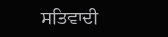ਸਤਿਵਾਦੀ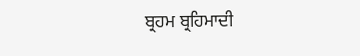ਬ੍ਰਹਮ ਬ੍ਰਹਿਮਾਦੀ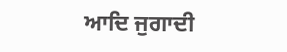ਆਦਿ ਜੁਗਾਦੀ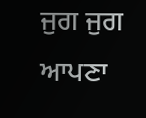ਜੁਗ ਜੁਗ ਆਪਣਾ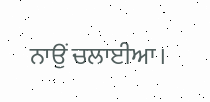ਨਾਉਂ ਚਲਾਈਆ।